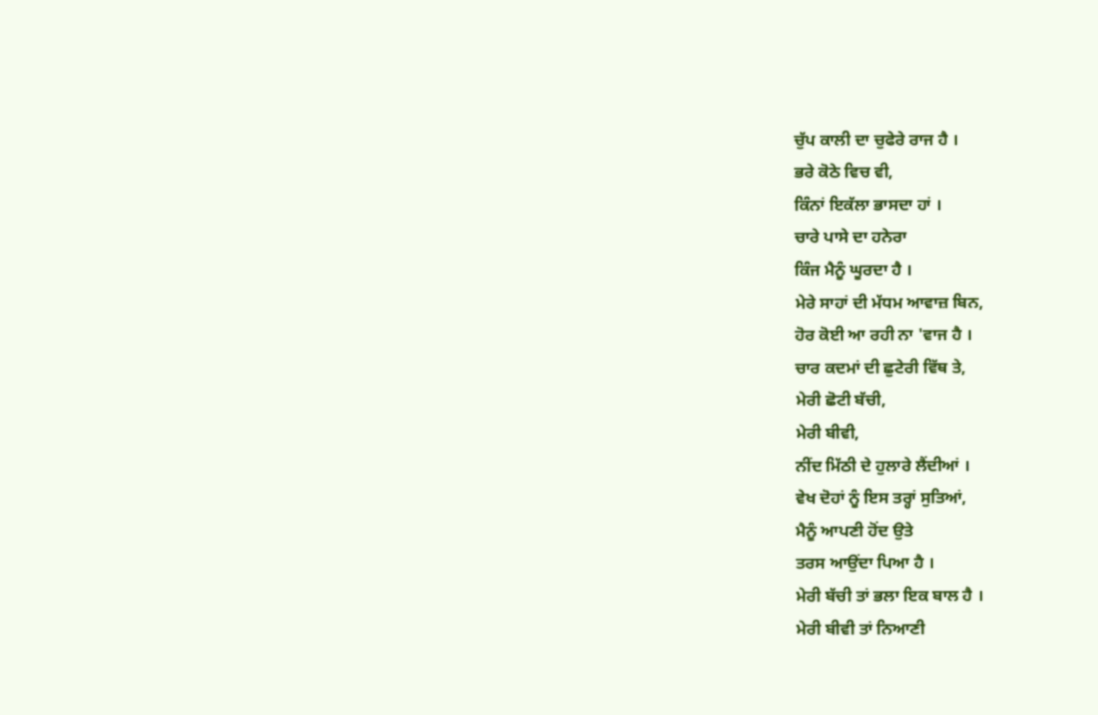ਚੁੱਪ ਕਾਲੀ ਦਾ ਚੁਫੇਰੇ ਰਾਜ ਹੈ ।
ਭਰੇ ਕੋਠੇ ਵਿਚ ਵੀ,
ਕਿੰਨਾਂ ਇਕੱਲਾ ਭਾਸਦਾ ਹਾਂ ।
ਚਾਰੇ ਪਾਸੇ ਦਾ ਹਨੇਰਾ
ਕਿੰਜ ਮੈਨੂੰ ਘੂਰਦਾ ਹੈ ।
ਮੇਰੇ ਸਾਹਾਂ ਦੀ ਮੱਧਮ ਆਵਾਜ਼ ਬਿਨ,
ਹੋਰ ਕੋਈ ਆ ਰਹੀ ਨਾ 'ਵਾਜ ਹੈ ।
ਚਾਰ ਕਦਮਾਂ ਦੀ ਛੁਟੇਰੀ ਵਿੱਥ ਤੇ,
ਮੇਰੀ ਛੋਟੀ ਬੱਚੀ,
ਮੇਰੀ ਬੀਵੀ,
ਨੀਂਦ ਮਿੱਠੀ ਦੇ ਹੁਲਾਰੇ ਲੈਂਦੀਆਂ ।
ਵੇਖ ਦੋਹਾਂ ਨੂੰ ਇਸ ਤਰ੍ਹਾਂ ਸੁਤਿਆਂ,
ਮੈਨੂੰ ਆਪਣੀ ਹੋਂਦ ਉਤੇ
ਤਰਸ ਆਉਂਦਾ ਪਿਆ ਹੈ ।
ਮੇਰੀ ਬੱਚੀ ਤਾਂ ਭਲਾ ਇਕ ਬਾਲ ਹੈ ।
ਮੇਰੀ ਬੀਵੀ ਤਾਂ ਨਿਆਣੀ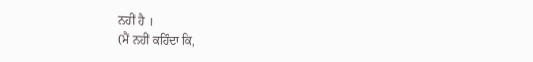ਨਹੀਂ ਹੈ ।
(ਮੈਂ ਨਹੀਂ ਕਹਿੰਦਾ ਕਿ,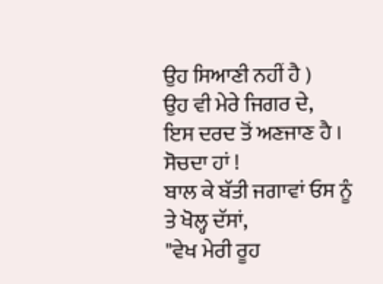ਉਹ ਸਿਆਣੀ ਨਹੀਂ ਹੈ )
ਉਹ ਵੀ ਮੇਰੇ ਜਿਗਰ ਦੇ,
ਇਸ ਦਰਦ ਤੋਂ ਅਣਜਾਣ ਹੈ ।
ਸੋਚਦਾ ਹਾਂ !
ਬਾਲ ਕੇ ਬੱਤੀ ਜਗਾਵਾਂ ਓਸ ਨੂੰ
ਤੇ ਖੋਲ੍ਹ ਦੱਸਾਂ,
"ਵੇਖ ਮੇਰੀ ਰੂਹ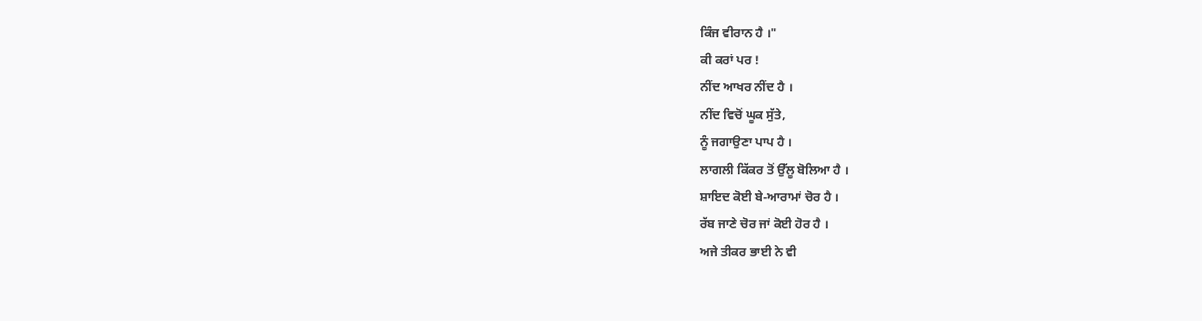ਕਿੰਜ ਵੀਰਾਨ ਹੈ ।"
ਕੀ ਕਰਾਂ ਪਰ !
ਨੀਂਦ ਆਖਰ ਨੀਂਦ ਹੈ ।
ਨੀਂਦ ਵਿਚੋਂ ਘੂਕ ਸੁੱਤੇ,
ਨੂੰ ਜਗਾਉਣਾ ਪਾਪ ਹੈ ।
ਲਾਗਲੀ ਕਿੱਕਰ ਤੋਂ ਉੱਲੂ ਬੋਲਿਆ ਹੈ ।
ਸ਼ਾਇਦ ਕੋਈ ਬੇ-ਆਰਾਮਾਂ ਚੋਰ ਹੈ ।
ਰੱਬ ਜਾਣੇ ਚੋਰ ਜਾਂ ਕੋਈ ਹੋਰ ਹੈ ।
ਅਜੇ ਤੀਕਰ ਭਾਈ ਨੇ ਵੀ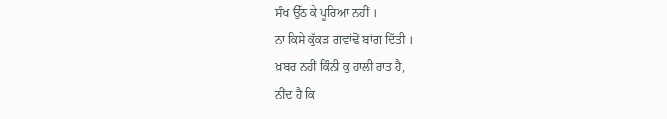ਸੰਖ ਉੱਠ ਕੇ ਪੂਰਿਆ ਨਹੀਂ ।
ਨਾ ਕਿਸੇ ਕੁੱਕੜ ਗਵਾਂਢੋਂ ਬਾਂਗ ਦਿੱਤੀ ।
ਖ਼ਬਰ ਨਹੀਂ ਕਿੰਨੀ ਕੁ ਹਾਲੀ ਰਾਤ ਹੈ,
ਨੀਂਦ ਹੈ ਕਿ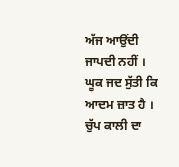ਅੱਜ ਆਉਂਦੀ ਜਾਪਦੀ ਨਹੀਂ ।
ਘੂਕ ਜਦ ਸੁੱਤੀ ਕਿ ਆਦਮ ਜ਼ਾਤ ਹੈ ।
ਚੁੱਪ ਕਾਲੀ ਦਾ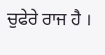ਚੁਫੇਰੇ ਰਾਜ ਹੈ ।